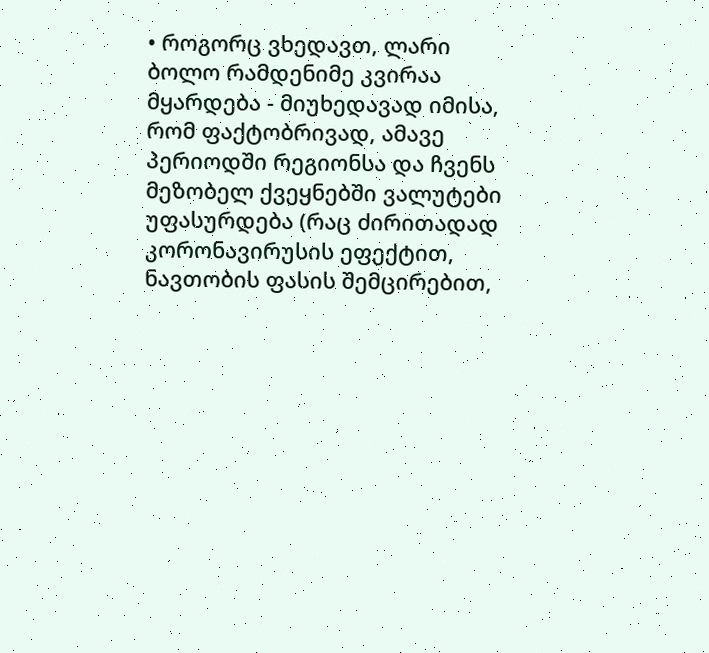• როგორც ვხედავთ, ლარი ბოლო რამდენიმე კვირაა მყარდება - მიუხედავად იმისა, რომ ფაქტობრივად, ამავე პერიოდში რეგიონსა და ჩვენს მეზობელ ქვეყნებში ვალუტები უფასურდება (რაც ძირითადად კორონავირუსის ეფექტით, ნავთობის ფასის შემცირებით,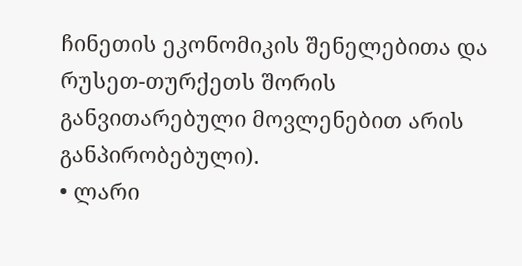ჩინეთის ეკონომიკის შენელებითა და რუსეთ-თურქეთს შორის განვითარებული მოვლენებით არის განპირობებული).
• ლარი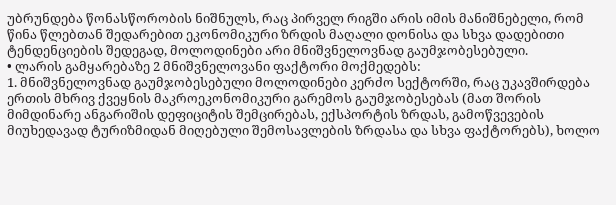უბრუნდება წონასწორობის ნიშნულს, რაც პირველ რიგში არის იმის მანიშნებელი, რომ წინა წლებთან შედარებით ეკონომიკური ზრდის მაღალი დონისა და სხვა დადებითი ტენდენციების შედეგად, მოლოდინები არი მნიშვნელოვნად გაუმჯობესებული.
• ლარის გამყარებაზე 2 მნიშვნელოვანი ფაქტორი მოქმედებს:
1. მნიშვნელოვნად გაუმჯობესებული მოლოდინები კერძო სექტორში, რაც უკავშირდება ერთის მხრივ ქვეყნის მაკროეკონომიკური გარემოს გაუმჯობესებას (მათ შორის მიმდინარე ანგარიშის დეფიციტის შემცირებას, ექსპორტის ზრდას, გამოწვევების მიუხედავად ტურიზმიდან მიღებული შემოსავლების ზრდასა და სხვა ფაქტორებს), ხოლო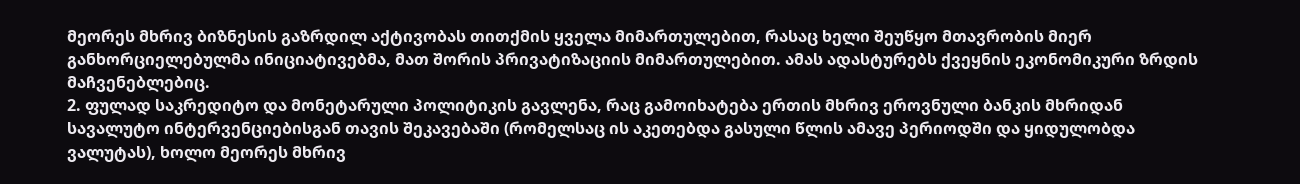მეორეს მხრივ ბიზნესის გაზრდილ აქტივობას თითქმის ყველა მიმართულებით, რასაც ხელი შეუწყო მთავრობის მიერ განხორციელებულმა ინიციატივებმა, მათ შორის პრივატიზაციის მიმართულებით. ამას ადასტურებს ქვეყნის ეკონომიკური ზრდის მაჩვენებლებიც.
2. ფულად საკრედიტო და მონეტარული პოლიტიკის გავლენა, რაც გამოიხატება ერთის მხრივ ეროვნული ბანკის მხრიდან სავალუტო ინტერვენციებისგან თავის შეკავებაში (რომელსაც ის აკეთებდა გასული წლის ამავე პერიოდში და ყიდულობდა ვალუტას), ხოლო მეორეს მხრივ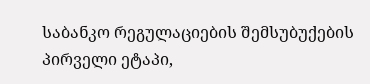საბანკო რეგულაციების შემსუბუქების პირველი ეტაპი,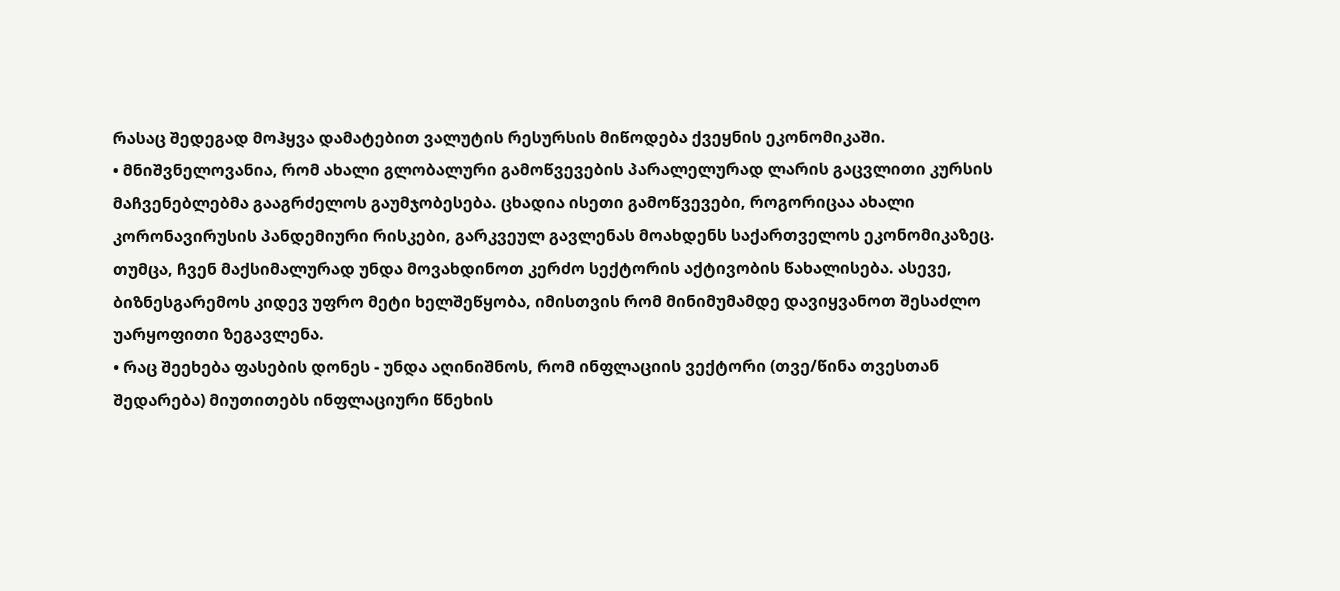რასაც შედეგად მოჰყვა დამატებით ვალუტის რესურსის მიწოდება ქვეყნის ეკონომიკაში.
• მნიშვნელოვანია, რომ ახალი გლობალური გამოწვევების პარალელურად ლარის გაცვლითი კურსის მაჩვენებლებმა გააგრძელოს გაუმჯობესება. ცხადია ისეთი გამოწვევები, როგორიცაა ახალი კორონავირუსის პანდემიური რისკები, გარკვეულ გავლენას მოახდენს საქართველოს ეკონომიკაზეც. თუმცა, ჩვენ მაქსიმალურად უნდა მოვახდინოთ კერძო სექტორის აქტივობის წახალისება. ასევე, ბიზნესგარემოს კიდევ უფრო მეტი ხელშეწყობა, იმისთვის რომ მინიმუმამდე დავიყვანოთ შესაძლო უარყოფითი ზეგავლენა.
• რაც შეეხება ფასების დონეს - უნდა აღინიშნოს, რომ ინფლაციის ვექტორი (თვე/წინა თვესთან შედარება) მიუთითებს ინფლაციური წნეხის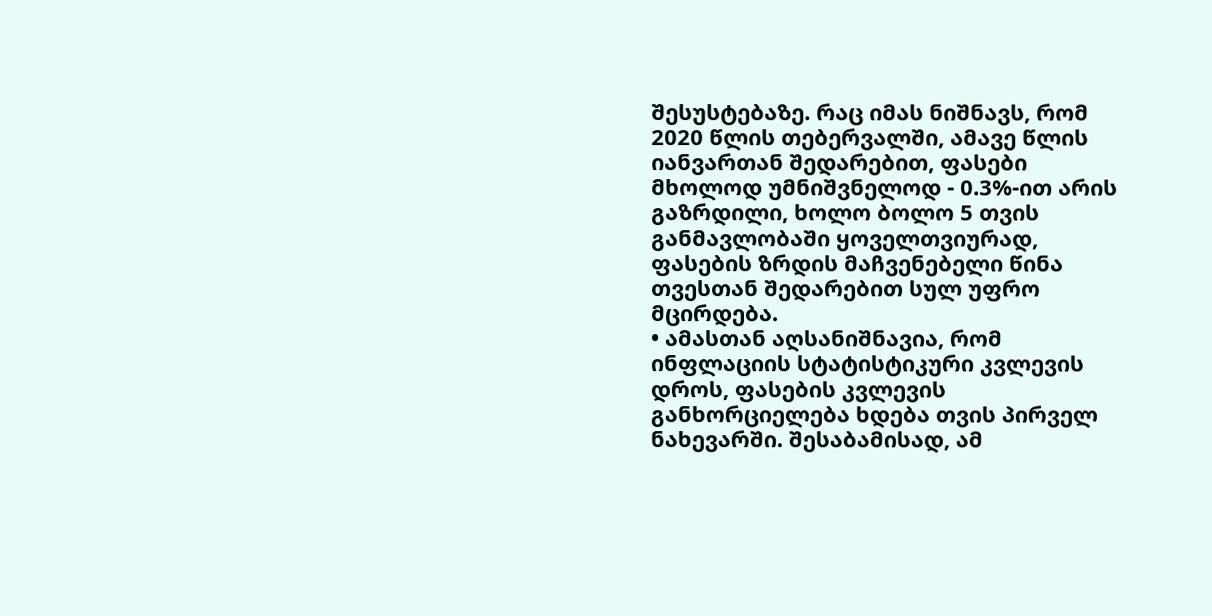შესუსტებაზე. რაც იმას ნიშნავს, რომ 2020 წლის თებერვალში, ამავე წლის იანვართან შედარებით, ფასები მხოლოდ უმნიშვნელოდ - 0.3%-ით არის გაზრდილი, ხოლო ბოლო 5 თვის განმავლობაში ყოველთვიურად, ფასების ზრდის მაჩვენებელი წინა თვესთან შედარებით სულ უფრო მცირდება.
• ამასთან აღსანიშნავია, რომ ინფლაციის სტატისტიკური კვლევის დროს, ფასების კვლევის განხორციელება ხდება თვის პირველ ნახევარში. შესაბამისად, ამ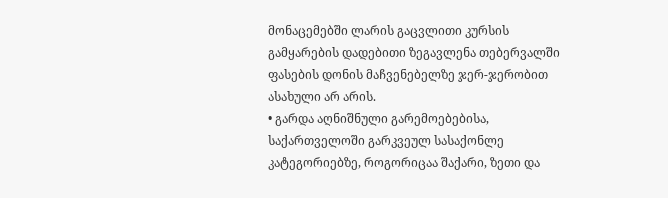მონაცემებში ლარის გაცვლითი კურსის გამყარების დადებითი ზეგავლენა თებერვალში ფასების დონის მაჩვენებელზე ჯერ-ჯერობით ასახული არ არის.
• გარდა აღნიშნული გარემოებებისა, საქართველოში გარკვეულ სასაქონლე კატეგორიებზე, როგორიცაა შაქარი, ზეთი და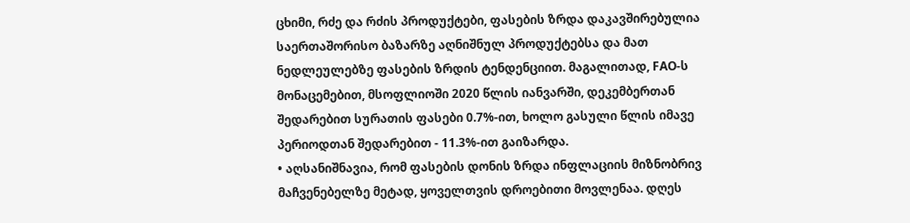ცხიმი, რძე და რძის პროდუქტები, ფასების ზრდა დაკავშირებულია საერთაშორისო ბაზარზე აღნიშნულ პროდუქტებსა და მათ ნედლეულებზე ფასების ზრდის ტენდენციით. მაგალითად, FAO-ს მონაცემებით, მსოფლიოში 2020 წლის იანვარში, დეკემბერთან შედარებით სურათის ფასები 0.7%-ით, ხოლო გასული წლის იმავე პერიოდთან შედარებით - 11.3%-ით გაიზარდა.
• აღსანიშნავია, რომ ფასების დონის ზრდა ინფლაციის მიზნობრივ მაჩვენებელზე მეტად, ყოველთვის დროებითი მოვლენაა. დღეს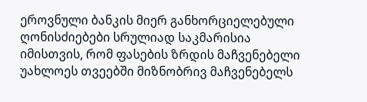ეროვნული ბანკის მიერ განხორციელებული ღონისძიებები სრულიად საკმარისია იმისთვის, რომ ფასების ზრდის მაჩვენებელი უახლოეს თვეებში მიზნობრივ მაჩვენებელს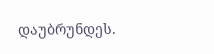დაუბრუნდეს.